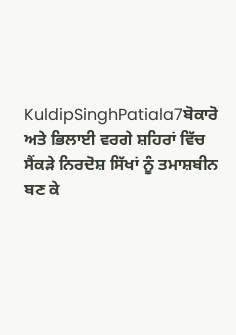KuldipSinghPatiala7ਬੋਕਾਰੋ ਅਤੇ ਭਿਲਾਈ ਵਰਗੇ ਸ਼ਹਿਰਾਂ ਵਿੱਚ ਸੈਂਕੜੇ ਨਿਰਦੋਸ਼ ਸਿੱਖਾਂ ਨੂੰ ਤਮਾਸ਼ਬੀਨ ਬਣ ਕੇ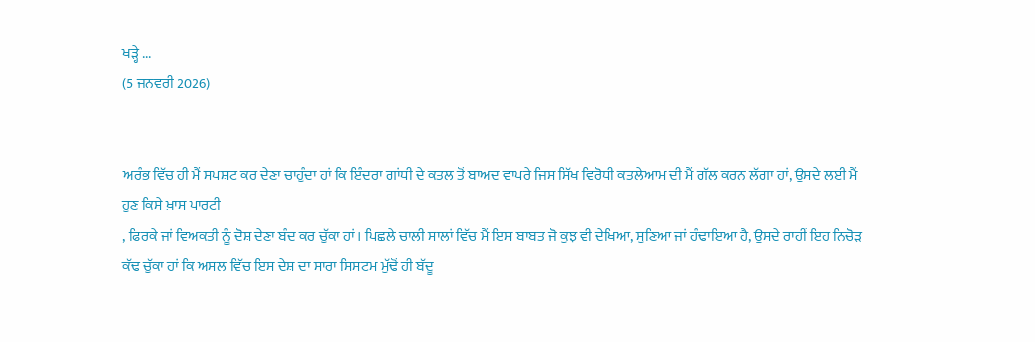ਖੜ੍ਹੇ ...
(5 ਜਨਵਰੀ 2026)


ਅਰੰਭ ਵਿੱਚ ਹੀ ਮੈਂ ਸਪਸ਼ਟ ਕਰ ਦੇਣਾ ਚਾਹੁੰਦਾ ਹਾਂ ਕਿ ਇੰਦਰਾ ਗਾਂਧੀ ਦੇ ਕਤਲ ਤੋਂ ਬਾਅਦ ਵਾਪਰੇ ਜਿਸ ਸਿੱਖ ਵਿਰੋਧੀ ਕਤਲੇਆਮ ਦੀ ਮੈਂ ਗੱਲ ਕਰਨ ਲੱਗਾ ਹਾਂ, ਉਸਦੇ ਲਈ ਮੈਂ ਹੁਣ ਕਿਸੇ ਖ਼ਾਸ ਪਾਰਟੀ
, ਫਿਰਕੇ ਜਾਂ ਵਿਅਕਤੀ ਨੂੰ ਦੋਸ਼ ਦੇਣਾ ਬੰਦ ਕਰ ਚੁੱਕਾ ਹਾਂ। ਪਿਛਲੇ ਚਾਲੀ ਸਾਲਾਂ ਵਿੱਚ ਮੈਂ ਇਸ ਬਾਬਤ ਜੋ ਕੁਝ ਵੀ ਦੇਖਿਆ, ਸੁਣਿਆ ਜਾਂ ਹੰਢਾਇਆ ਹੈ, ਉਸਦੇ ਰਾਹੀਂ ਇਹ ਨਿਚੋੜ ਕੱਢ ਚੁੱਕਾ ਹਾਂ ਕਿ ਅਸਲ ਵਿੱਚ ਇਸ ਦੇਸ਼ ਦਾ ਸਾਰਾ ਸਿਸਟਮ ਮੁੱਢੋਂ ਹੀ ਬੱਦੂ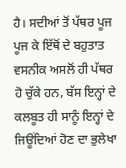ਹੈ। ਸਦੀਆਂ ਤੋਂ ਪੱਥਰ ਪੂਜ ਪੂਜ ਕੇ ਇੱਥੋਂ ਦੇ ਬਹੁਤਾਤ ਵਸਨੀਕ ਅਸਲੋਂ ਹੀ ਪੱਥਰ ਹੋ ਚੁੱਕੇ ਹਨ, ਬੱਸ ਇਨ੍ਹਾਂ ਦੇ ਕਲਬੂਤ ਹੀ ਸਾਨੂੰ ਇਨ੍ਹਾਂ ਦੇ ਜਿਊਂਦਿਆਂ ਹੋਣ ਦਾ ਭੁਲੇਖਾ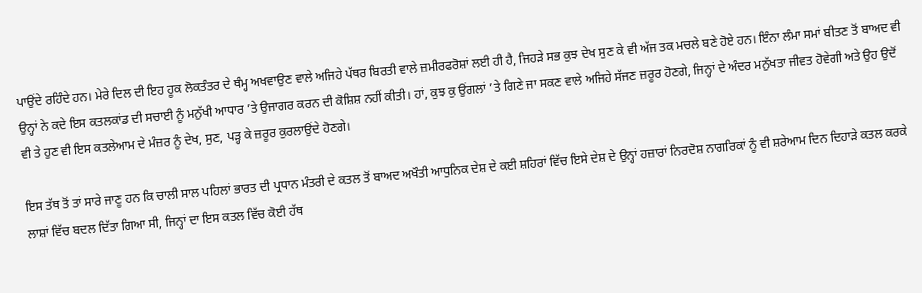ਪਾਉਂਦੇ ਰਹਿੰਦੇ ਹਨ। ਮੇਰੇ ਦਿਲ ਦੀ ਇਹ ਹੂਕ ਲੋਕਤੰਤਰ ਦੇ ਥੰਮ੍ਹ ਅਖਵਾਉਣ ਵਾਲੇ ਅਜਿਹੇ ਪੱਥਰ ਬਿਰਤੀ ਵਾਲੇ ਜ਼ਮੀਰਫਰੋਸ਼ਾਂ ਲਈ ਹੀ ਹੈ, ਜਿਹੜੇ ਸਭ ਕੁਝ ਦੇਖ ਸੁਣ ਕੇ ਵੀ ਅੱਜ ਤਕ ਮਚਲੇ ਬਣੇ ਹੋਏ ਹਨ। ਇੰਨਾ ਲੰਮਾ ਸਮਾਂ ਬੀਤਣ ਤੋਂ ਬਾਅਦ ਵੀ ਉਨ੍ਹਾਂ ਨੇ ਕਦੇ ਇਸ ਕਤਲਕਾਂਡ ਦੀ ਸਚਾਈ ਨੂੰ ਮਨੁੱਖੀ ਆਧਾਰ ’ਤੇ ਉਜਾਗਰ ਕਰਨ ਦੀ ਕੋਸ਼ਿਸ਼ ਨਹੀਂ ਕੀਤੀ। ਹਾਂ, ਕੁਝ ਕੁ ਉਂਗਲਾਂ ’ਤੇ ਗਿਣੇ ਜਾ ਸਕਣ ਵਾਲੇ ਅਜਿਹੇ ਸੱਜਣ ਜ਼ਰੂਰ ਹੋਣਗੇ, ਜਿਨ੍ਹਾਂ ਦੇ ਅੰਦਰ ਮਨੁੱਖਤਾ ਜੀਵਤ ਹੋਵੇਗੀ ਅਤੇ ਉਹ ਉਦੋਂ ਵੀ ਤੇ ਹੁਣ ਵੀ ਇਸ ਕਤਲੇਆਮ ਦੇ ਮੰਜ਼ਰ ਨੂੰ ਦੇਖ, ਸੁਣ, ਪੜ੍ਹ ਕੇ ਜ਼ਰੂਰ ਕੁਰਲਾਉਂਦੇ ਹੋਣਗੇ।

ਇਸ ਤੱਥ ਤੋਂ ਤਾਂ ਸਾਰੇ ਜਾਣੂ ਹਨ ਕਿ ਚਾਲੀ ਸਾਲ ਪਹਿਲਾਂ ਭਾਰਤ ਦੀ ਪ੍ਰਧਾਨ ਮੰਤਰੀ ਦੇ ਕਤਲ ਤੋਂ ਬਾਅਦ ਅਖੌਤੀ ਆਧੁਨਿਕ ਦੇਸ਼ ਦੇ ਕਈ ਸ਼ਹਿਰਾਂ ਵਿੱਚ ਇਸੇ ਦੇਸ਼ ਦੇ ਉਨ੍ਹਾਂ ਹਜ਼ਾਰਾਂ ਨਿਰਦੋਸ਼ ਨਾਗਰਿਕਾਂ ਨੂੰ ਵੀ ਸ਼ਰੇਆਮ ਦਿਨ ਦਿਹਾੜੇ ਕਤਲ ਕਰਕੇ ਲਾਸ਼ਾਂ ਵਿੱਚ ਬਦਲ ਦਿੱਤਾ ਗਿਆ ਸੀ, ਜਿਨ੍ਹਾਂ ਦਾ ਇਸ ਕਤਲ ਵਿੱਚ ਕੋਈ ਹੱਥ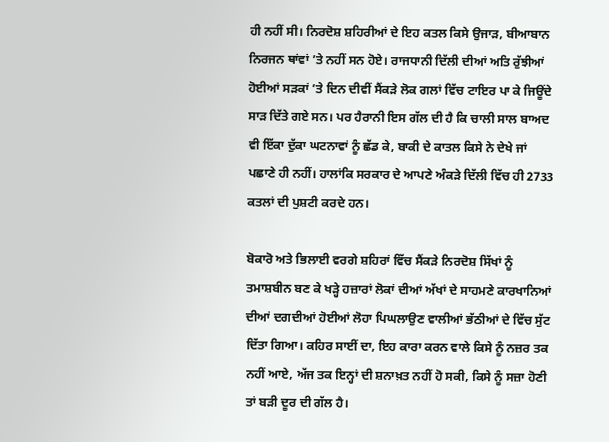ਹੀ ਨਹੀਂ ਸੀ। ਨਿਰਦੋਸ਼ ਸ਼ਹਿਰੀਆਂ ਦੇ ਇਹ ਕਤਲ ਕਿਸੇ ਉਜਾੜ, ਬੀਆਬਾਨ ਨਿਰਜਨ ਥਾਂਵਾਂ ’ਤੇ ਨਹੀਂ ਸਨ ਹੋਏ। ਰਾਜਧਾਨੀ ਦਿੱਲੀ ਦੀਆਂ ਅਤਿ ਰੁੱਝੀਆਂ ਹੋਈਆਂ ਸੜਕਾਂ ’ਤੇ ਦਿਨ ਦੀਵੀਂ ਸੈਂਕੜੇ ਲੋਕ ਗਲਾਂ ਵਿੱਚ ਟਾਇਰ ਪਾ ਕੇ ਜਿਊਂਦੇ ਸਾੜ ਦਿੱਤੇ ਗਏ ਸਨ। ਪਰ ਹੈਰਾਨੀ ਇਸ ਗੱਲ ਦੀ ਹੈ ਕਿ ਚਾਲੀ ਸਾਲ ਬਾਅਦ ਵੀ ਇੱਕਾ ਦੁੱਕਾ ਘਟਨਾਵਾਂ ਨੂੰ ਛੱਡ ਕੇ, ਬਾਕੀ ਦੇ ਕਾਤਲ ਕਿਸੇ ਨੇ ਦੇਖੇ ਜਾਂ ਪਛਾਣੇ ਹੀ ਨਹੀਂ। ਹਾਲਾਂਕਿ ਸਰਕਾਰ ਦੇ ਆਪਣੇ ਅੰਕੜੇ ਦਿੱਲੀ ਵਿੱਚ ਹੀ 2733 ਕਤਲਾਂ ਦੀ ਪੁਸ਼ਟੀ ਕਰਦੇ ਹਨ।

ਬੋਕਾਰੋ ਅਤੇ ਭਿਲਾਈ ਵਰਗੇ ਸ਼ਹਿਰਾਂ ਵਿੱਚ ਸੈਂਕੜੇ ਨਿਰਦੋਸ਼ ਸਿੱਖਾਂ ਨੂੰ ਤਮਾਸ਼ਬੀਨ ਬਣ ਕੇ ਖੜ੍ਹੇ ਹਜ਼ਾਰਾਂ ਲੋਕਾਂ ਦੀਆਂ ਅੱਖਾਂ ਦੇ ਸਾਹਮਣੇ ਕਾਰਖਾਨਿਆਂ ਦੀਆਂ ਦਗਦੀਆਂ ਹੋਈਆਂ ਲੋਹਾ ਪਿਘਲਾਉਣ ਵਾਲੀਆਂ ਭੱਠੀਆਂ ਦੇ ਵਿੱਚ ਸੁੱਟ ਦਿੱਤਾ ਗਿਆ। ਕਹਿਰ ਸਾਈਂ ਦਾ, ਇਹ ਕਾਰਾ ਕਰਨ ਵਾਲੇ ਕਿਸੇ ਨੂੰ ਨਜ਼ਰ ਤਕ ਨਹੀਂ ਆਏ, ਅੱਜ ਤਕ ਇਨ੍ਹਾਂ ਦੀ ਸ਼ਨਾਖ਼ਤ ਨਹੀਂ ਹੋ ਸਕੀ, ਕਿਸੇ ਨੂੰ ਸਜ਼ਾ ਹੋਣੀ ਤਾਂ ਬੜੀ ਦੂਰ ਦੀ ਗੱਲ ਹੈ।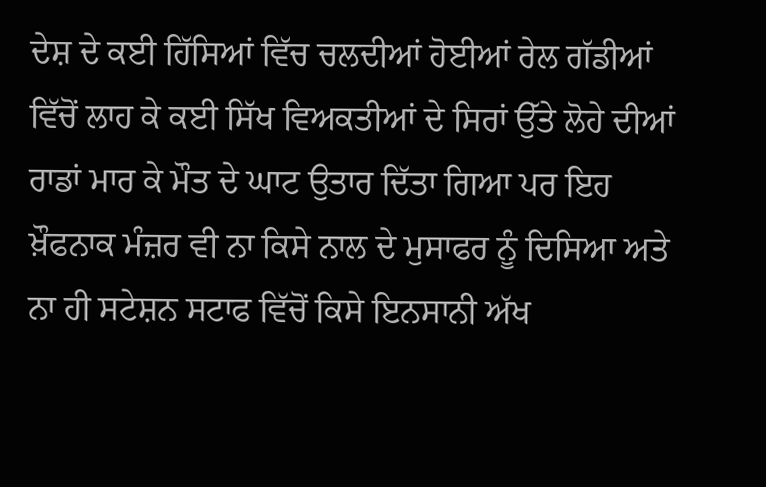ਦੇਸ਼ ਦੇ ਕਈ ਹਿੱਸਿਆਂ ਵਿੱਚ ਚਲਦੀਆਂ ਹੋਈਆਂ ਰੇਲ ਗੱਡੀਆਂ ਵਿੱਚੋਂ ਲਾਹ ਕੇ ਕਈ ਸਿੱਖ ਵਿਅਕਤੀਆਂ ਦੇ ਸਿਰਾਂ ਉੱਤੇ ਲੋਹੇ ਦੀਆਂ ਰਾਡਾਂ ਮਾਰ ਕੇ ਮੌਤ ਦੇ ਘਾਟ ਉਤਾਰ ਦਿੱਤਾ ਗਿਆ ਪਰ ਇਹ ਖ਼ੌਫਨਾਕ ਮੰਜ਼ਰ ਵੀ ਨਾ ਕਿਸੇ ਨਾਲ ਦੇ ਮੁਸਾਫਰ ਨੂੰ ਦਿਸਿਆ ਅਤੇ ਨਾ ਹੀ ਸਟੇਸ਼ਨ ਸਟਾਫ ਵਿੱਚੋਂ ਕਿਸੇ ਇਨਸਾਨੀ ਅੱਖ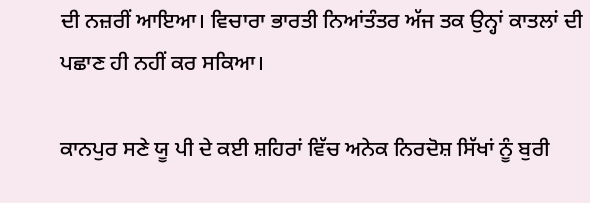ਦੀ ਨਜ਼ਰੀਂ ਆਇਆ। ਵਿਚਾਰਾ ਭਾਰਤੀ ਨਿਆਂਤੰਤਰ ਅੱਜ ਤਕ ਉਨ੍ਹਾਂ ਕਾਤਲਾਂ ਦੀ ਪਛਾਣ ਹੀ ਨਹੀਂ ਕਰ ਸਕਿਆ।

ਕਾਨਪੁਰ ਸਣੇ ਯੂ ਪੀ ਦੇ ਕਈ ਸ਼ਹਿਰਾਂ ਵਿੱਚ ਅਨੇਕ ਨਿਰਦੋਸ਼ ਸਿੱਖਾਂ ਨੂੰ ਬੁਰੀ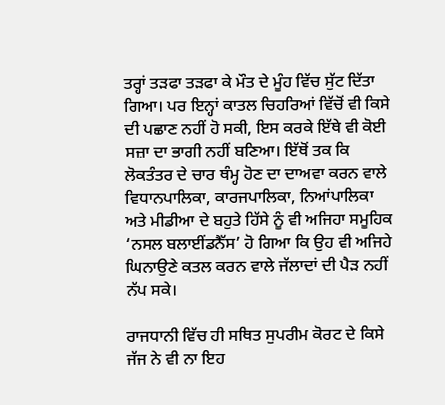ਤਰ੍ਹਾਂ ਤੜਫਾ ਤੜਫਾ ਕੇ ਮੌਤ ਦੇ ਮੂੰਹ ਵਿੱਚ ਸੁੱਟ ਦਿੱਤਾ ਗਿਆ। ਪਰ ਇਨ੍ਹਾਂ ਕਾਤਲ ਚਿਹਰਿਆਂ ਵਿੱਚੋਂ ਵੀ ਕਿਸੇ ਦੀ ਪਛਾਣ ਨਹੀਂ ਹੋ ਸਕੀ, ਇਸ ਕਰਕੇ ਇੱਥੇ ਵੀ ਕੋਈ ਸਜ਼ਾ ਦਾ ਭਾਗੀ ਨਹੀਂ ਬਣਿਆ। ਇੱਥੋਂ ਤਕ ਕਿ ਲੋਕਤੰਤਰ ਦੇ ਚਾਰ ਥੰਮ੍ਹ ਹੋਣ ਦਾ ਦਾਅਵਾ ਕਰਨ ਵਾਲੇ ਵਿਧਾਨਪਾਲਿਕਾ, ਕਾਰਜਪਾਲਿਕਾ, ਨਿਆਂਪਾਲਿਕਾ ਅਤੇ ਮੀਡੀਆ ਦੇ ਬਹੁਤੇ ਹਿੱਸੇ ਨੂੰ ਵੀ ਅਜਿਹਾ ਸਮੂਹਿਕ ‘ਨਸਲ ਬਲਾਈਂਡਨੈੱਸ’ ਹੋ ਗਿਆ ਕਿ ਉਹ ਵੀ ਅਜਿਹੇ ਘਿਨਾਉਣੇ ਕਤਲ ਕਰਨ ਵਾਲੇ ਜੱਲਾਦਾਂ ਦੀ ਪੈੜ ਨਹੀਂ ਨੱਪ ਸਕੇ।

ਰਾਜਧਾਨੀ ਵਿੱਚ ਹੀ ਸਥਿਤ ਸੁਪਰੀਮ ਕੋਰਟ ਦੇ ਕਿਸੇ ਜੱਜ ਨੇ ਵੀ ਨਾ ਇਹ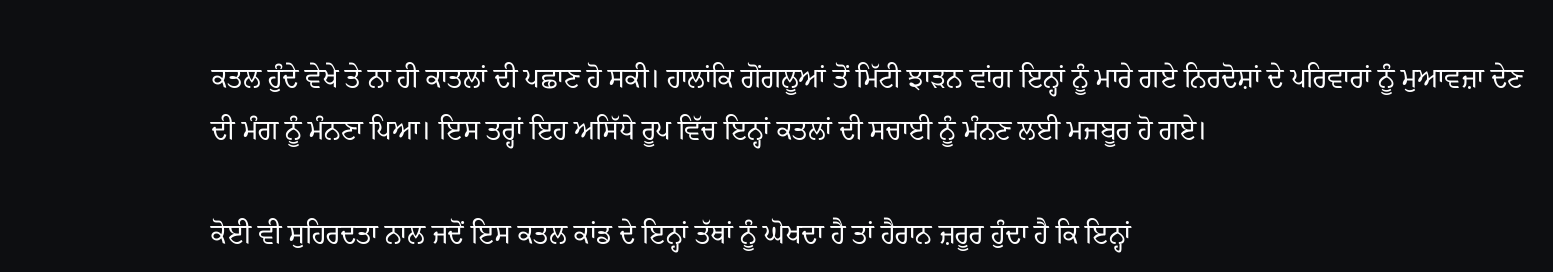ਕਤਲ ਹੁੰਦੇ ਵੇਖੇ ਤੇ ਨਾ ਹੀ ਕਾਤਲਾਂ ਦੀ ਪਛਾਣ ਹੋ ਸਕੀ। ਹਾਲਾਂਕਿ ਗੋਂਗਲੂਆਂ ਤੋਂ ਮਿੱਟੀ ਝਾੜਨ ਵਾਂਗ ਇਨ੍ਹਾਂ ਨੂੰ ਮਾਰੇ ਗਏ ਨਿਰਦੋਸ਼ਾਂ ਦੇ ਪਰਿਵਾਰਾਂ ਨੂੰ ਮੁਆਵਜ਼ਾ ਦੇਣ ਦੀ ਮੰਗ ਨੂੰ ਮੰਨਣਾ ਪਿਆ। ਇਸ ਤਰ੍ਹਾਂ ਇਹ ਅਸਿੱਧੇ ਰੂਪ ਵਿੱਚ ਇਨ੍ਹਾਂ ਕਤਲਾਂ ਦੀ ਸਚਾਈ ਨੂੰ ਮੰਨਣ ਲਈ ਮਜਬੂਰ ਹੋ ਗਏ।

ਕੋਈ ਵੀ ਸੁਹਿਰਦਤਾ ਨਾਲ ਜਦੋਂ ਇਸ ਕਤਲ ਕਾਂਡ ਦੇ ਇਨ੍ਹਾਂ ਤੱਥਾਂ ਨੂੰ ਘੋਖਦਾ ਹੈ ਤਾਂ ਹੈਰਾਨ ਜ਼ਰੂਰ ਹੁੰਦਾ ਹੈ ਕਿ ਇਨ੍ਹਾਂ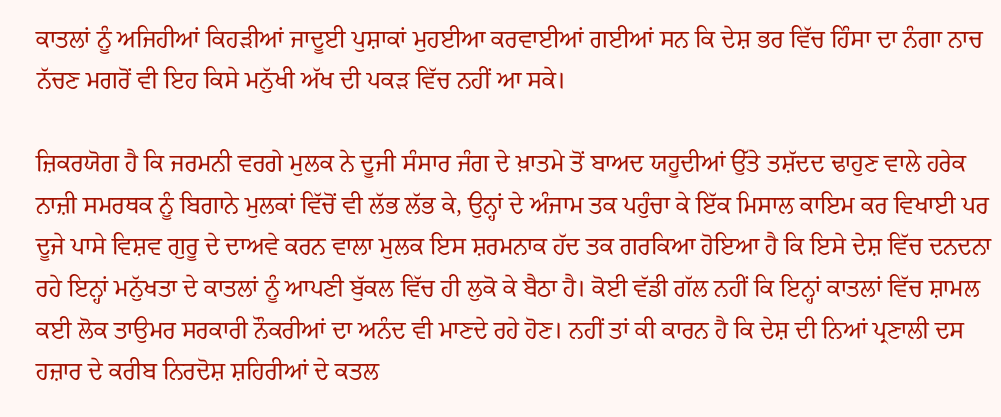ਕਾਤਲਾਂ ਨੂੰ ਅਜਿਹੀਆਂ ਕਿਹੜੀਆਂ ਜਾਦੂਈ ਪੁਸ਼ਾਕਾਂ ਮੁਹਈਆ ਕਰਵਾਈਆਂ ਗਈਆਂ ਸਨ ਕਿ ਦੇਸ਼ ਭਰ ਵਿੱਚ ਹਿੰਸਾ ਦਾ ਨੰਗਾ ਨਾਚ ਨੱਚਣ ਮਗਰੋਂ ਵੀ ਇਹ ਕਿਸੇ ਮਨੁੱਖੀ ਅੱਖ ਦੀ ਪਕੜ ਵਿੱਚ ਨਹੀਂ ਆ ਸਕੇ।

ਜ਼ਿਕਰਯੋਗ ਹੈ ਕਿ ਜਰਮਨੀ ਵਰਗੇ ਮੁਲਕ ਨੇ ਦੂਜੀ ਸੰਸਾਰ ਜੰਗ ਦੇ ਖ਼ਾਤਮੇ ਤੋਂ ਬਾਅਦ ਯਹੂਦੀਆਂ ਉੱਤੇ ਤਸ਼ੱਦਦ ਢਾਹੁਣ ਵਾਲੇ ਹਰੇਕ ਨਾਜ਼ੀ ਸਮਰਥਕ ਨੂੰ ਬਿਗਾਨੇ ਮੁਲਕਾਂ ਵਿੱਚੋਂ ਵੀ ਲੱਭ ਲੱਭ ਕੇ, ਉਨ੍ਹਾਂ ਦੇ ਅੰਜਾਮ ਤਕ ਪਹੁੰਚਾ ਕੇ ਇੱਕ ਮਿਸਾਲ ਕਾਇਮ ਕਰ ਵਿਖਾਈ ਪਰ ਦੂਜੇ ਪਾਸੇ ਵਿਸ਼ਵ ਗੁਰੂ ਦੇ ਦਾਅਵੇ ਕਰਨ ਵਾਲਾ ਮੁਲਕ ਇਸ ਸ਼ਰਮਨਾਕ ਹੱਦ ਤਕ ਗਰਕਿਆ ਹੋਇਆ ਹੈ ਕਿ ਇਸੇ ਦੇਸ਼ ਵਿੱਚ ਦਨਦਨਾ ਰਹੇ ਇਨ੍ਹਾਂ ਮਨੁੱਖਤਾ ਦੇ ਕਾਤਲਾਂ ਨੂੰ ਆਪਣੀ ਬੁੱਕਲ ਵਿੱਚ ਹੀ ਲੁਕੋ ਕੇ ਬੈਠਾ ਹੈ। ਕੋਈ ਵੱਡੀ ਗੱਲ ਨਹੀਂ ਕਿ ਇਨ੍ਹਾਂ ਕਾਤਲਾਂ ਵਿੱਚ ਸ਼ਾਮਲ ਕਈ ਲੋਕ ਤਾਉਮਰ ਸਰਕਾਰੀ ਨੌਕਰੀਆਂ ਦਾ ਅਨੰਦ ਵੀ ਮਾਣਦੇ ਰਹੇ ਹੋਣ। ਨਹੀਂ ਤਾਂ ਕੀ ਕਾਰਨ ਹੈ ਕਿ ਦੇਸ਼ ਦੀ ਨਿਆਂ ਪ੍ਰਣਾਲੀ ਦਸ ਹਜ਼ਾਰ ਦੇ ਕਰੀਬ ਨਿਰਦੋਸ਼ ਸ਼ਹਿਰੀਆਂ ਦੇ ਕਤਲ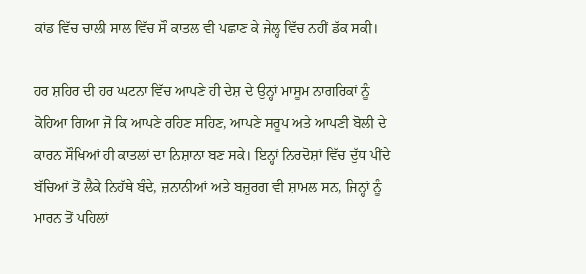ਕਾਂਡ ਵਿੱਚ ਚਾਲੀ ਸਾਲ ਵਿੱਚ ਸੌ ਕਾਤਲ ਵੀ ਪਛਾਣ ਕੇ ਜੇਲ੍ਹ ਵਿੱਚ ਨਹੀਂ ਡੱਕ ਸਕੀ।

ਹਰ ਸ਼ਹਿਰ ਦੀ ਹਰ ਘਟਨਾ ਵਿੱਚ ਆਪਣੇ ਹੀ ਦੇਸ਼ ਦੇ ਉਨ੍ਹਾਂ ਮਾਸੂਮ ਨਾਗਰਿਕਾਂ ਨੂੰ ਕੋਹਿਆ ਗਿਆ ਜੋ ਕਿ ਆਪਣੇ ਰਹਿਣ ਸਹਿਣ, ਆਪਣੇ ਸਰੂਪ ਅਤੇ ਆਪਣੀ ਬੋਲੀ ਦੇ ਕਾਰਨ ਸੌਖਿਆਂ ਹੀ ਕਾਤਲਾਂ ਦਾ ਨਿਸ਼ਾਨਾ ਬਣ ਸਕੇ। ਇਨ੍ਹਾਂ ਨਿਰਦੋਸ਼ਾਂ ਵਿੱਚ ਦੁੱਧ ਪੀਂਦੇ ਬੱਚਿਆਂ ਤੋਂ ਲੈਕੇ ਨਿਹੱਥੇ ਬੰਦੇ, ਜ਼ਨਾਨੀਆਂ ਅਤੇ ਬਜ਼ੁਰਗ ਵੀ ਸ਼ਾਮਲ ਸਨ, ਜਿਨ੍ਹਾਂ ਨੂੰ ਮਾਰਨ ਤੋਂ ਪਹਿਲਾਂ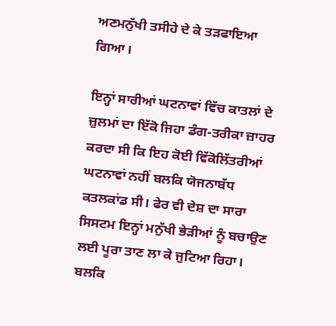ਅਣਮਨੁੱਖੀ ਤਸੀਹੇ ਦੇ ਕੇ ਤੜਫਾਇਆ ਗਿਆ।

ਇਨ੍ਹਾਂ ਸਾਰੀਆਂ ਘਟਨਾਵਾਂ ਵਿੱਚ ਕਾਤਲਾਂ ਦੇ ਜ਼ੁਲਮਾਂ ਦਾ ਇੱਕੋ ਜਿਹਾ ਡੰਗ-ਤਰੀਕਾ ਜ਼ਾਹਰ ਕਰਦਾ ਸੀ ਕਿ ਇਹ ਕੋਈ ਵਿੱਕੋਲਿੱਤਰੀਆਂ ਘਟਨਾਵਾਂ ਨਹੀਂ ਬਲਕਿ ਯੋਜਨਾਬੱਧ ਕਤਲਕਾਂਡ ਸੀ। ਫੇਰ ਵੀ ਦੇਸ਼ ਦਾ ਸਾਰਾ ਸਿਸਟਮ ਇਨ੍ਹਾਂ ਮਨੁੱਖੀ ਭੇੜੀਆਂ ਨੂੰ ਬਚਾਉਣ ਲਈ ਪੂਰਾ ਤਾਣ ਲਾ ਕੇ ਜੁਟਿਆ ਰਿਹਾ। ਬਲਕਿ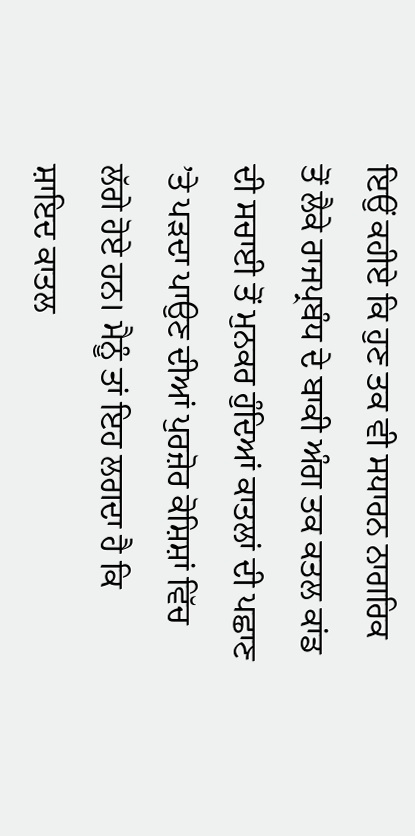ਇਉਂ ਕਹੀਏ ਕਿ ਹੁਣ ਤਕ ਵੀ ਸਧਾਰਨ ਨਾਗਰਿਕ ਤੋਂ ਲੈਕੇ ਰਾਜਪ੍ਰਬੰਧ ਦੇ ਬਾਕੀ ਅੰਗ ਤਕ ਕਤਲ ਕਾਂਡ ਦੀ ਸਚਾਈ ਤੋਂ ਮੁਨਕਰ ਹੁੰਦਿਆਂ ਕਾਤਲਾਂ ਦੀ ਪਛਾਣ ’ਤੇ ਪੜਦਾ ਪਾਉਣ ਦੀਆਂ ਪੁਰਜ਼ੋਰ ਕੋਸ਼ਿਸ਼ਾਂ ਵਿੱਚ ਲੱਗੇ ਹੋਏ ਹਨ। ਮੈਨੂੰ ਤਾਂ ਇਹ ਲਗਦਾ ਹੈ ਕਿ ਸ਼ਾਇਦ ਕਾਤਲ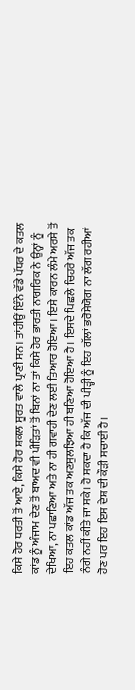ਕਿਸੇ ਹੋਰ ਧਰਤੀ ਤੋਂ ਆਏ, ਕਿਸੇ ਹੋਰ ਸ਼ਕਲ ਸੂਰਤ ਵਾਲੇ ਪ੍ਰਾਣੀ ਸਨ। ਤਾਂਹੀਉਂ ਇੰਨੇ ਵੱਡੇ ਪੱਧਰ ਦੇ ਕਤਲ ਕਾਂਡ ਨੂੰ ਅੰਜਾਮ ਦੇਣ ਤੋਂ ਬਾਅਦ ਵੀ ਪੀੜਿਤਾਂ ਤੋਂ ਬਿਨਾਂ ਨਾ ਤਾਂ ਕਿਸੇ ਹੋਰ ਭਾਰਤੀ ਨਾਗਰਿਕ ਨੇ ਉਨ੍ਹਾਂ ਨੂੰ ਦੇਖਿਆ, ਨਾ ਪਛਾਣਿਆ ਅਤੇ ਨਾ ਹੀ ਗਵਾਹੀ ਦੇਣ ਲਈ ਤਿਆਰ ਹੋਇਆ। ਇਸੇ ਕਾਰਨ ਲੰਮੇ ਅਰਸੇ ਤੋਂ ਇਹ ਕਤਲ ਕਾਂਡ ਅੱਜ ਤਕ ਅਣਸੁਲਝਿਆ ਹੀ ਬਣਿਆ ਹੋਇਆ ਹੈ। ਇਸਦੇ ਪਿਛਲੇ ਚਿਹਰੇ ਅੱਜ ਤਕ ਨੰਗੇ ਨਹੀਂ ਕੀਤੇ ਜਾ ਸਕੇ। ਹੋ ਸਕਦਾ ਹੈ ਕਿ ਅੱਜ ਦੀ ਪੀੜ੍ਹੀ ਨੂੰ ਇਹ ਗੱਲਾਂ ਭਰੋਸੇਯੋਗ ਨਾ ਲੱਗ ਰਹੀਆਂ ਹੋਣ ਪਰ ਇਹ ਇਸ ਦੇਸ਼ ਦੀ ਕੌੜੀ ਸਚਾਈ ਹੈ।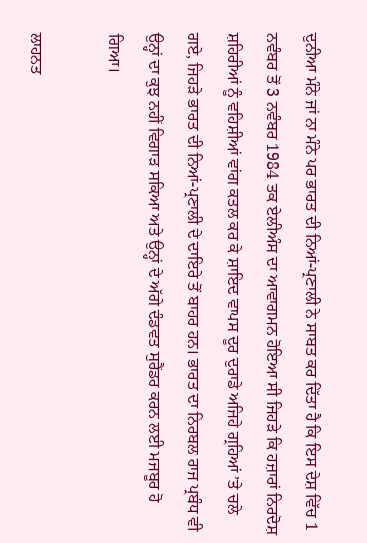ਦੁਨੀਆ ਮੰਨੇ ਜਾਂ ਨਾ ਮੰਨੇ ਪਰ ਭਾਰਤ ਦੀ ਨਿਆਂ-ਪ੍ਰਣਾਲੀ ਨੇ ਸਾਬਤ ਕਰ ਦਿੱਤਾ ਹੈ ਕਿ ਇਸ ਦੇਸ਼ ਵਿੱਚ 1 ਨਵੰਬਰ ਤੋਂ 3 ਨਵੰਬਰ 1984 ਤਕ ਏਲੀਅੰਸ ਦਾ ਆਵਾਗਮਨ ਹੋਇਆ ਸੀ ਜਿਹੜੇ ਕਿ ਹਜ਼ਾਰਾਂ ਨਿਰਦੋਸ਼ ਸ਼ਹਿਰੀਆਂ ਨੂੰ ਵਹਿਸ਼ੀਆਂ ਵਾਂਗ ਕਤਲ ਕਰ ਕੇ ਸ਼ਾਇਦ ਵਾਪਸ ਦੂਰ ਦੁਰਾਡੇ ਅਜਿਹੇ ਗ੍ਰਹਿਆਂ ’ਤੇ ਚਲੇ ਗਏ, ਜਿਹੜੇ ਭਾਰਤ ਦੀ ਨਿਆਂ-ਪ੍ਰਣਾਲੀ ਦੇ ਦਾਇਰੇ ਤੋਂ ਬਾਹਰ ਹਨ। ਭਾਰਤ ਦਾ ਨਿਰਬਲ ਰਾਜ ਪ੍ਰਬੰਧ ਵੀ ਉਨ੍ਹਾਂ ਦਾ ਕੁਝ ਨਹੀਂ ਵਿਗਾੜ ਸਕਿਆ ਅਤੇ ਉਨ੍ਹਾਂ ਦੇ ਅੱਗੇ ਦੰਡਵਤ ਸੁਰੈਂਡਰ ਕਰਨ ਲਈ ਮਜਬੂਰ ਹੋ ਗਿਆ।

ਲਾਹਨਤ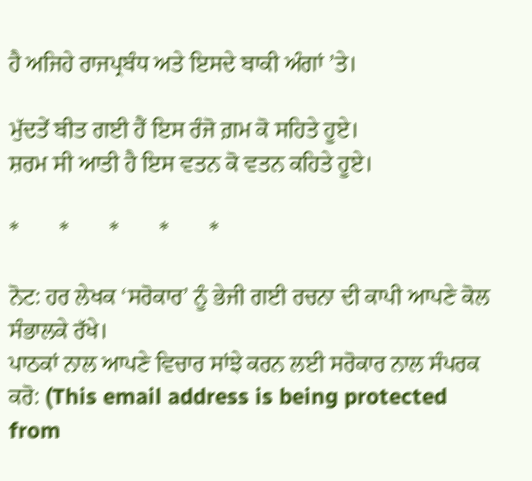ਹੈ ਅਜਿਹੇ ਰਾਜਪ੍ਰਬੰਧ ਅਤੇ ਇਸਦੇ ਬਾਕੀ ਅੰਗਾਂ ’ਤੇ।

ਮੁੱਦਤੇਂ ਬੀਤ ਗਈ ਹੈਂ ਇਸ ਰੰਜੋ ਗ਼ਮ ਕੋ ਸਹਿਤੇ ਹੂਏ।
ਸ਼ਰਮ ਸੀ ਆਤੀ ਹੈ ਇਸ ਵਤਨ ਕੋ ਵਤਨ ਕਹਿਤੇ ਹੂਏ।

*       *       *       *       *

ਨੋਟ: ਹਰ ਲੇਖਕ ‘ਸਰੋਕਾਰ’ ਨੂੰ ਭੇਜੀ ਗਈ ਰਚਨਾ ਦੀ ਕਾਪੀ ਆਪਣੇ ਕੋਲ ਸੰਭਾਲਕੇ ਰੱਖੇ।
ਪਾਠਕਾਂ ਨਾਲ ਆਪਣੇ ਵਿਚਾਰ ਸਾਂਝੇ ਕਰਨ ਲਈ ਸਰੋਕਾਰ ਨਾਲ ਸੰਪਰਕ ਕਰੋ: (This email address is being protected from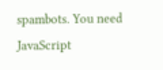spambots. You need JavaScript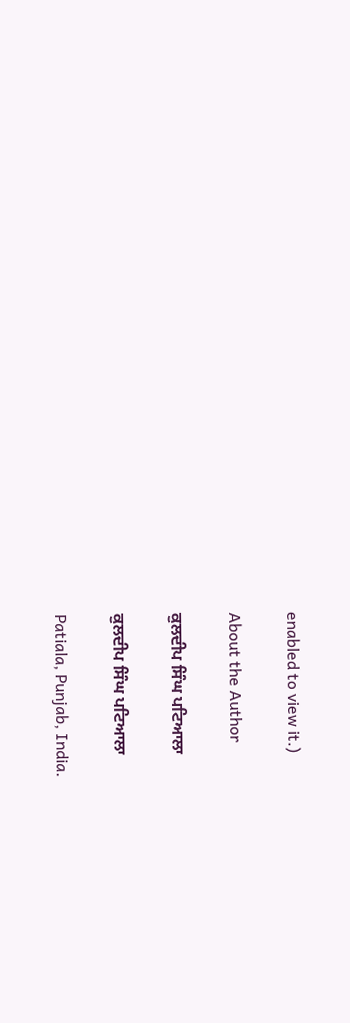enabled to view it.)

About the Author

ਕੁਲਦੀਪ ਸਿੰਘ ਪਟਿਆਲਾ

ਕੁਲਦੀਪ ਸਿੰਘ ਪਟਿਆਲਾ

Patiala, Punjab, India.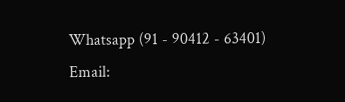Whatsapp (91 - 90412 - 63401)
Email: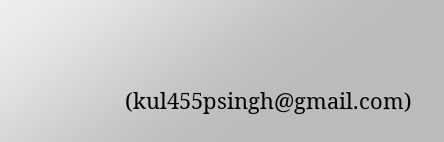(kul455psingh@gmail.com)